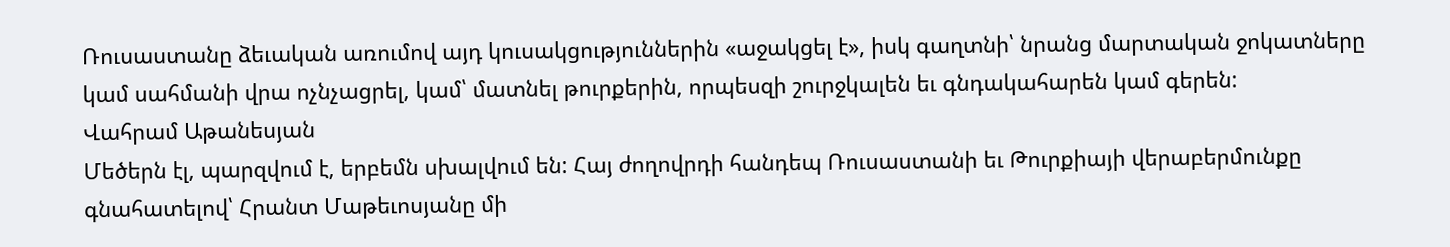Ռուսաստանը ձեւական առումով այդ կուսակցություններին «աջակցել է», իսկ գաղտնի՝ նրանց մարտական ջոկատները կամ սահմանի վրա ոչնչացրել, կամ՝ մատնել թուրքերին, որպեսզի շուրջկալեն եւ գնդակահարեն կամ գերեն:
Վահրամ Աթանեսյան
Մեծերն էլ, պարզվում է, երբեմն սխալվում են: Հայ ժողովրդի հանդեպ Ռուսաստանի եւ Թուրքիայի վերաբերմունքը գնահատելով՝ Հրանտ Մաթեւոսյանը մի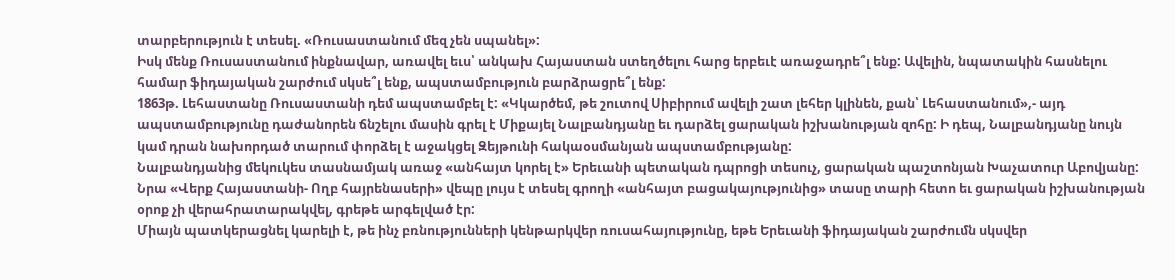տարբերություն է տեսել. «Ռուսաստանում մեզ չեն սպանել»:
Իսկ մենք Ռուսաստանում ինքնավար, առավել եւս՝ անկախ Հայաստան ստեղծելու հարց երբեւէ առաջադրե՞լ ենք: Ավելին, նպատակին հասնելու համար ֆիդայական շարժում սկսե՞լ ենք, ապստամբություն բարձրացրե՞լ ենք:
1863թ. Լեհաստանը Ռուսաստանի դեմ ապստամբել է: «Կկարծեմ, թե շուտով Սիբիրում ավելի շատ լեհեր կլինեն, քան՝ Լեհաստանում»,- այդ ապստամբությունը դաժանորեն ճնշելու մասին գրել է Միքայել Նալբանդյանը եւ դարձել ցարական իշխանության զոհը: Ի դեպ, Նալբանդյանը նույն կամ դրան նախորդած տարում փորձել է աջակցել Զեյթունի հակաօսմանյան ապստամբությանը:
Նալբանդյանից մեկուկես տասնամյակ առաջ «անհայտ կորել է» Երեւանի պետական դպրոցի տեսուչ, ցարական պաշտոնյան Խաչատուր Աբովյանը: Նրա «Վերք Հայաստանի- Ողբ հայրենասերի» վեպը լույս է տեսել գրողի «անհայտ բացակայությունից» տասը տարի հետո եւ ցարական իշխանության օրոք չի վերահրատարակվել, գրեթե արգելված էր:
Միայն պատկերացնել կարելի է, թե ինչ բռնությունների կենթարկվեր ռուսահայությունը, եթե Երեւանի ֆիդայական շարժումն սկսվեր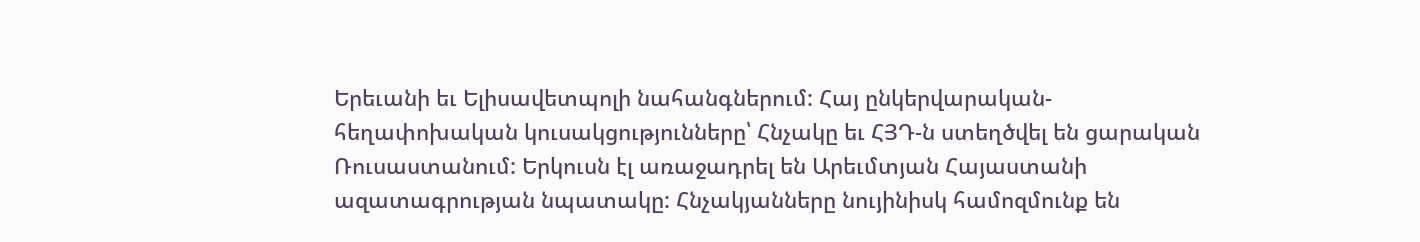Երեւանի եւ Ելիսավետպոլի նահանգներում: Հայ ընկերվարական-հեղափոխական կուսակցությունները՝ Հնչակը եւ ՀՅԴ‑ն ստեղծվել են ցարական Ռուսաստանում: Երկուսն էլ առաջադրել են Արեւմտյան Հայաստանի ազատագրության նպատակը: Հնչակյանները նույինիսկ համոզմունք են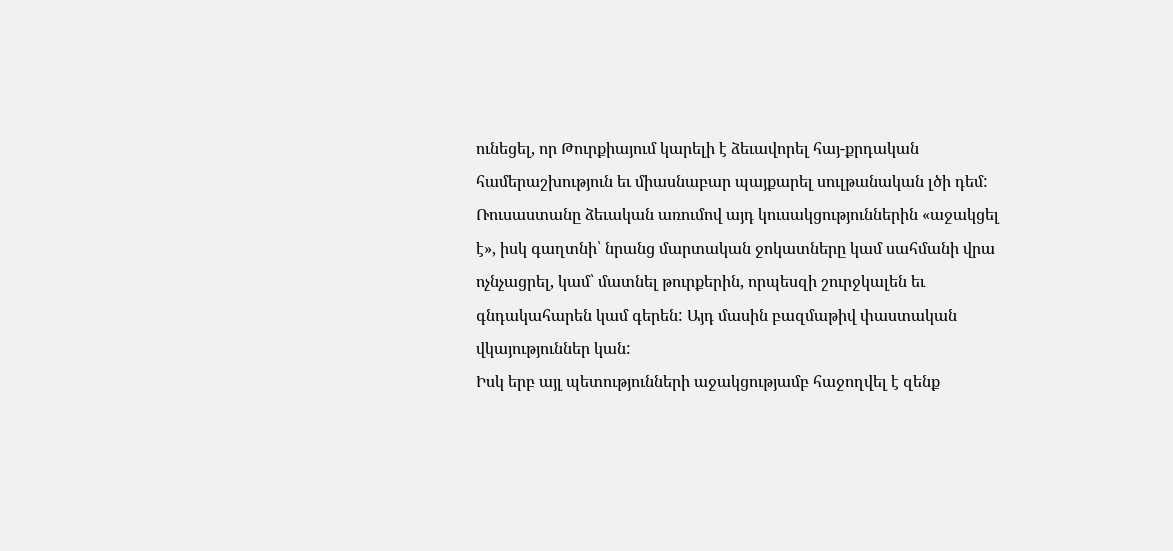ունեցել, որ Թուրքիայում կարելի է ձեւավորել հայ-քրդական համերաշխություն եւ միասնաբար պայքարել սուլթանական լծի դեմ:
Ռուսաստանը ձեւական առումով այդ կուսակցություններին «աջակցել է», իսկ գաղտնի՝ նրանց մարտական ջոկատները կամ սահմանի վրա ոչնչացրել, կամ՝ մատնել թուրքերին, որպեսզի շուրջկալեն եւ գնդակահարեն կամ գերեն: Այդ մասին բազմաթիվ փաստական վկայություններ կան:
Իսկ երբ այլ պետությունների աջակցությամբ հաջողվել է զենք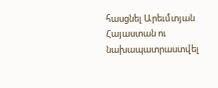հասցնել Արեւմտյան Հայաստան ու նախապատրաստվել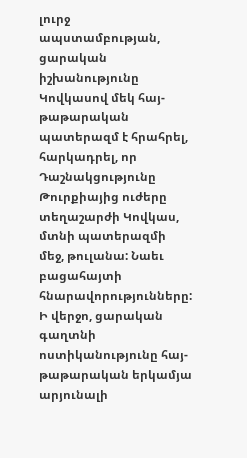լուրջ ապստամբության, ցարական իշխանությունը Կովկասով մեկ հայ-թաթարական պատերազմ է հրահրել, հարկադրել, որ Դաշնակցությունը Թուրքիայից ուժերը տեղաշարժի Կովկաս, մտնի պատերազմի մեջ, թուլանա: Նաեւ բացահայտի հնարավորությունները:
Ի վերջո, ցարական գաղտնի ոստիկանությունը հայ-թաթարական երկամյա արյունալի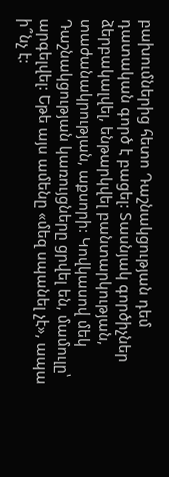բախումներից հետո Դաշնակցության դեմ դատական գործ է բացել: Տասնյակ գործիչներ ձերբակալվել, ենթարկվել բանտարկության, տաժանակրության, աքսորի: Կովկասով մեկ Դաշնակցության կառույցները ցրվել են, մամուլը՝ արգելվել: Եթե այս ամենը «մեզ սպանել չէ», ապա ի՞նչ է: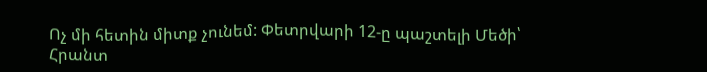Ոչ մի հետին միտք չունեմ: Փետրվարի 12‑ը պաշտելի Մեծի՝ Հրանտ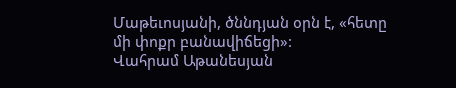Մաթեւոսյանի, ծննդյան օրն է, «հետը մի փոքր բանավիճեցի»:
Վահրամ Աթանեսյան